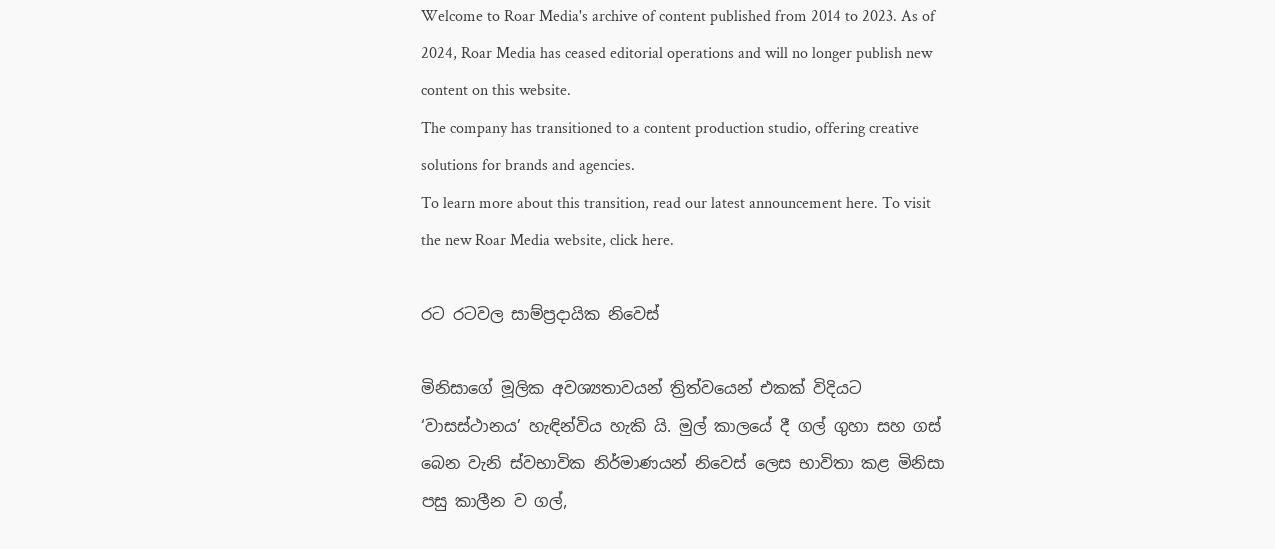Welcome to Roar Media's archive of content published from 2014 to 2023. As of 2024, Roar Media has ceased editorial operations and will no longer publish new content on this website.
The company has transitioned to a content production studio, offering creative solutions for brands and agencies.
To learn more about this transition, read our latest announcement here. To visit the new Roar Media website, click here.

රට රටවල සාම්ප්‍රදායික නිවෙස්

මිනිසාගේ මූලික අවශ්‍යතාවයන් ත්‍රිත්වයෙන් එකක් විදියට ‘වාසස්ථානය’ හැඳින්විය හැකි යි. මුල් කාලයේ දී ගල් ගුහා සහ ගස් බෙන වැනි ස්වභාවික නිර්මාණයන් නිවෙස් ලෙස භාවිතා කළ මිනිසා පසු කාලීන ව ගල්,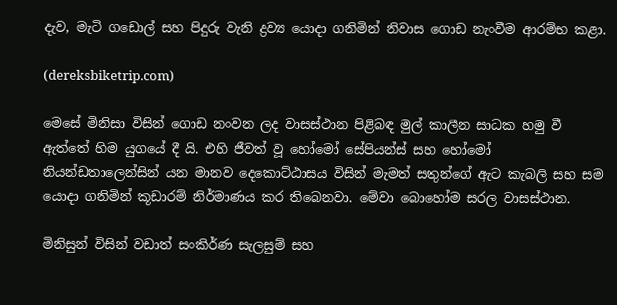දැව, මැටි ගඩොල් සහ පිදුරු වැනි ද්‍රව්‍ය යොදා ගනිමින් නිවාස ගොඩ නැංවීම ආරම්භ කළා.

(dereksbiketrip.com)

මෙසේ මිනිසා විසින් ගොඩ නංවන ලද වාසස්ථාන පිළිබඳ මුල් කාලීන සාධක හමු වී ඇත්තේ හිම යුගයේ දී යි. එහි ජීවත් වූ හෝමෝ සේපියන්ස් සහ හෝමෝ නියන්ඩතාලෙන්සින් යන මානව දෙකොට්ඨාසය විසින් මැමත් සතුන්ගේ ඇට කැබලි සහ සම යොදා ගනිමින් කූඩාරම් නිර්මාණය කර තිබෙනවා. මේවා බොහෝම සරල වාසස්ථාන.

මිනිසුන් විසින් වඩාත් සංකිර්ණ සැලසුම් සහ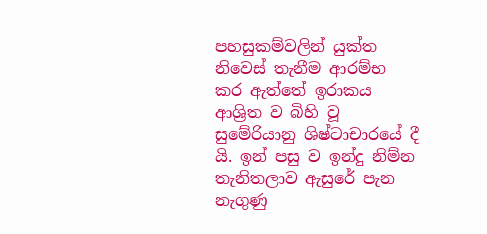පහසුකම්වලින් යුක්ත නිවෙස් තැනීම ආරම්භ කර ඇත්තේ ඉරාකය ආශ්‍රිත ව බිහි වූ සුමේරියානු ශිෂ්ටාචාරයේ දී යි. ඉන් පසු ව ඉන්දු නිම්න තැනිතලාව ඇසුරේ පැන නැගුණු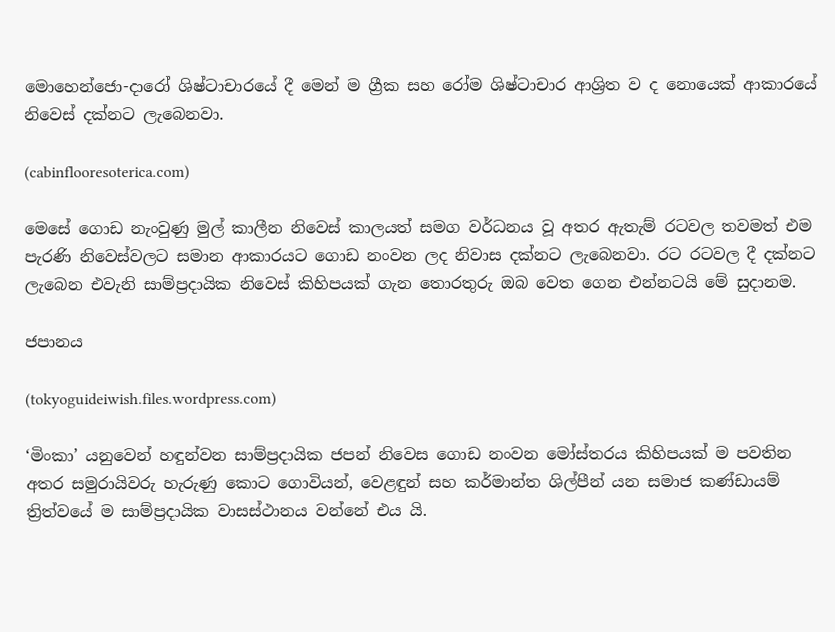මොහෙන්ජො-දාරෝ ශිෂ්ටාචාරයේ දී මෙන් ම ග්‍රීක සහ රෝම ශිෂ්ටාචාර ආශ්‍රිත ව ද නොයෙක් ආකාරයේ නිවෙස් දක්නට ලැබෙනවා.

(cabinflooresoterica.com)

මෙසේ ගොඩ නැංවුණු මුල් කාලීන නිවෙස් කාලයත් සමග වර්ධනය වූ අතර ඇතැම් රටවල තවමත් එම පැරණි නිවෙස්වලට සමාන ආකාරයට ගොඩ නංවන ලද නිවාස දක්නට ලැබෙනවා. රට රටවල දී දක්නට ලැබෙන එවැනි සාම්ප්‍රදායික නිවෙස් කිහිපයක් ගැන තොරතුරු ඔබ වෙත ගෙන එන්නටයි මේ සුදානම.

ජපානය

(tokyoguideiwish.files.wordpress.com)

‘මිංකා’ යනුවෙන් හඳුන්වන සාම්ප්‍රදායික ජපන් නිවෙස ගොඩ නංවන මෝස්තරය කිහිපයක් ම පවතින අතර සමුරායිවරු හැරුණු කොට ගොවියන්, වෙළඳුන් සහ කර්මාන්ත ශිල්පීන් යන සමාජ කණ්ඩායම් ත්‍රිත්වයේ ම සාම්ප්‍රදායික වාසස්ථානය වන්නේ එය යි.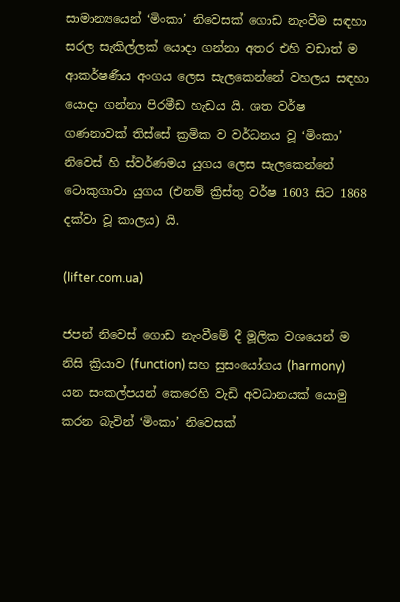සාමාන්‍යයෙන් ‘මිංකා’ නිවෙසක් ගොඩ නැංවීම සඳහා සරල සැකිල්ලක් යොදා ගන්නා අතර එහි වඩාත් ම ආකර්ෂණීය අංගය ලෙස සැලකෙන්නේ වහලය සඳහා යොදා ගන්නා පිරමීඩ හැඩය යි. ශත වර්ෂ ගණනාවක් තිස්සේ ක්‍රමික ව වර්ධනය වූ ‘මිංකා’ නිවෙස් හි ස්වර්ණමය යුගය ලෙස සැලකෙන්නේ ටොකුගාවා යුගය (එනම් ක්‍රිස්තු වර්ෂ 1603 සිට 1868 දක්වා වූ කාලය) යි.

(lifter.com.ua)

ජපන් නිවෙස් ගොඩ නැංවීමේ දී මූලික වශයෙන් ම නිසි ක්‍රියාව (function) සහ සුසංයෝගය (harmony) යන සංකල්පයන් කෙරෙහි වැඩි අවධානයක් යොමු කරන බැවින් ‘මිංකා’ නිවෙසක්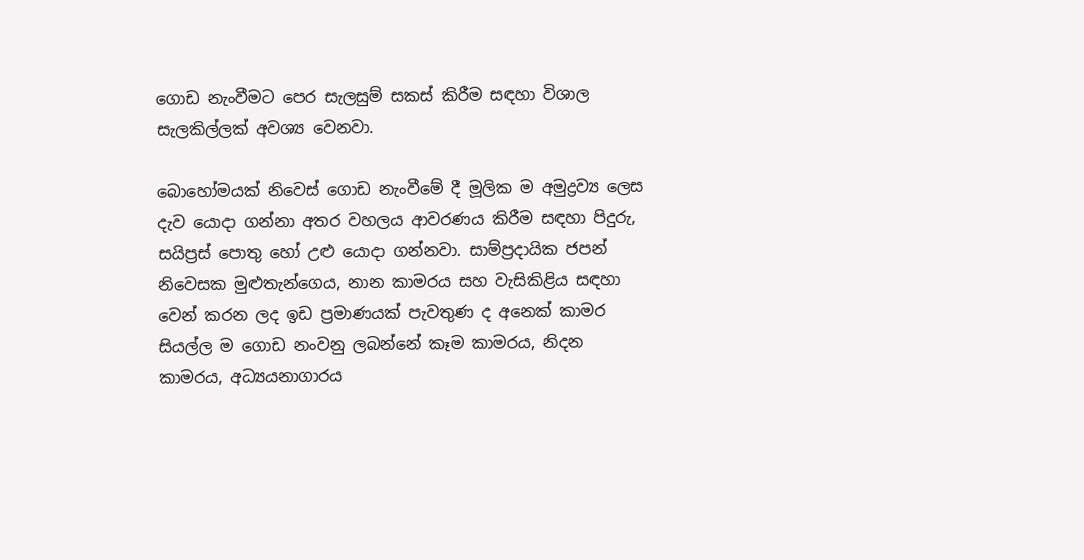ගොඩ නැංවීමට පෙර සැලසුම් සකස් කිරීම සඳහා විශාල සැලකිල්ලක් අවශ්‍ය වෙනවා.

බොහෝමයක් නිවෙස් ගොඩ නැංවීමේ දී මූලික ම අමුද්‍රව්‍ය ලෙස දැව යොදා ගන්නා අතර වහලය ආවරණය කිරීම සඳහා පිදුරු, සයිප්‍රස් පොතු හෝ උළු යොදා ගන්නවා. සාම්ප්‍රදායික ජපන් නිවෙසක මුළුතැන්ගෙය, නාන කාමරය සහ වැසිකිළිය සඳහා වෙන් කරන ලද ඉඩ ප්‍රමාණයක් පැවතුණ ද අනෙක් කාමර සියල්ල ම ගොඩ නංවනු ලබන්නේ කෑම කාමරය, නිදන කාමරය, අධ්‍යයනාගාරය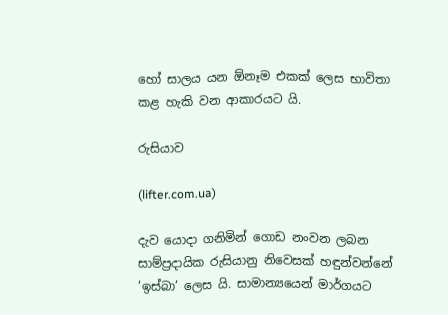හෝ සාලය යන ඕනෑම එකක් ලෙස භාවිතා කළ හැකි වන ආකාරයට යි.

රුසියාව

(lifter.com.ua)

දැව යොදා ගනිමින් ගොඩ නංවන ලබන සාම්ප්‍රදායික රුසියානු නිවෙසක් හඳුන්වන්නේ ‘ඉස්බා’ ලෙස යි. සාමාන්‍යයෙන් මාර්ගයට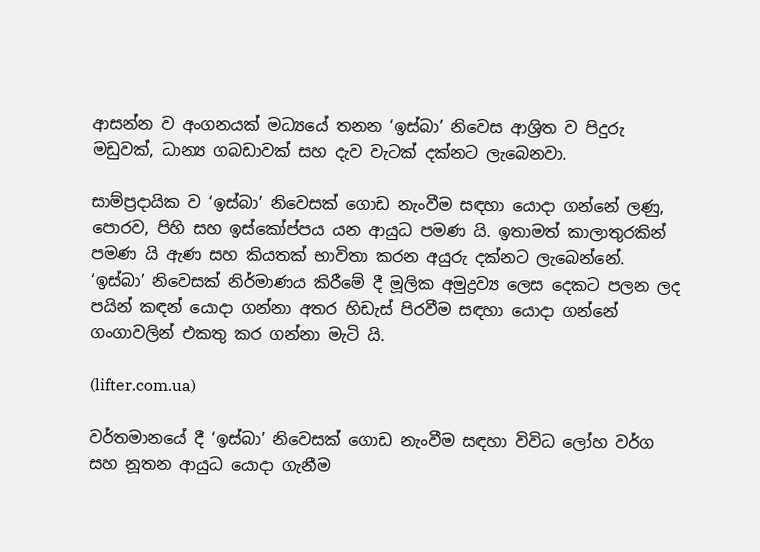ආසන්න ව අංගනයක් මධ්‍යයේ තනන ‘ඉස්බා’ නිවෙස ආශ්‍රිත ව පිදුරු මඩුවක්, ධාන්‍ය ගබඩාවක් සහ දැව වැටක් දක්නට ලැබෙනවා.

සාම්ප්‍රදායික ව ‘ඉස්බා’ නිවෙසක් ගොඩ නැංවීම සඳහා යොදා ගන්නේ ලණු, පොරව, පිහි සහ ඉස්කෝප්පය යන ආයුධ පමණ යි. ඉතාමත් කාලාතුරකින් පමණ යි ඇණ සහ කියතක් භාවිතා කරන අයුරු දක්නට ලැබෙන්නේ. ‘ඉස්බා’ නිවෙසක් නිර්මාණය කිරීමේ දී මූලික අමුද්‍රව්‍ය ලෙස දෙකට පලන ලද පයින් කඳන් යොදා ගන්නා අතර හිඩැස් පිරවීම සඳහා යොදා ගන්නේ ගංගාවලින් එකතු කර ගන්නා මැටි යි.

(lifter.com.ua)

වර්තමානයේ දී ‘ඉස්බා’ නිවෙසක් ගොඩ නැංවීම සඳහා විවිධ ලෝහ වර්ග සහ නූතන ආයුධ යොදා ගැනීම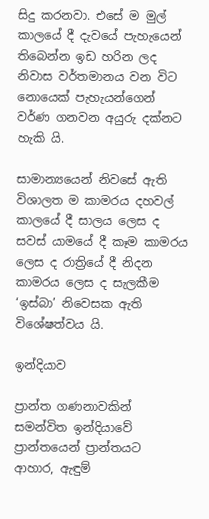සිදු කරනවා. එසේ ම මුල් කාලයේ දී දැවයේ පැහැයෙන් තිබෙන්න ඉඩ හරින ලද නිවාස වර්තමානය වන විට නොයෙක් පැහැයන්ගෙන් වර්ණ ගනවන අයුරු දක්නට හැකි යි.

සාමාන්‍යයෙන් නිවසේ ඇති විශාලත ම කාමරය දහවල් කාලයේ දී සාලය ලෙස ද සවස් යාමයේ දී කෑම කාමරය ලෙස ද රාත්‍රියේ දී නිදන කාමරය ලෙස ද සැලකීම ‘ඉස්බා’ නිවෙසක ඇති විශේෂත්වය යි.

ඉන්දියාව

ප්‍රාන්ත ගණනාවකින් සමන්විත ඉන්දියාවේ ප්‍රාන්තයෙන් ප්‍රාන්තයට ආහාර, ඇඳුම්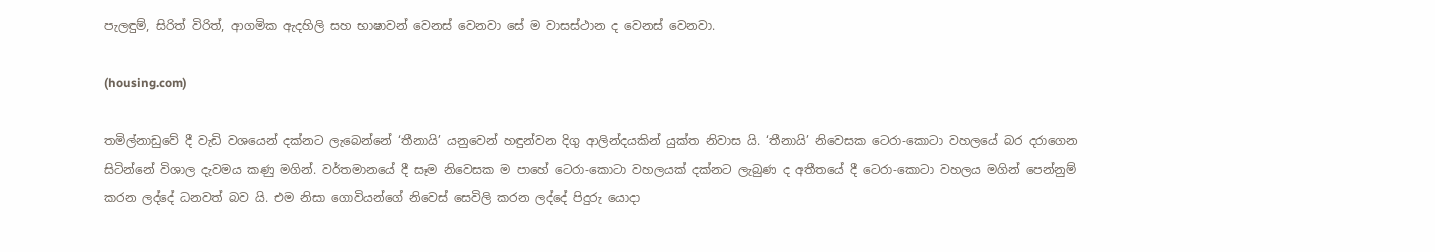පැලඳුම්, සිරිත් විරිත්, ආගමික ඇදහිලි සහ භාෂාවන් වෙනස් වෙනවා සේ ම වාසස්ථාන ද වෙනස් වෙනවා.

(housing.com)

තමිල්නාඩුවේ දී වැඩි වශයෙන් දක්නට ලැබෙන්නේ ‘තීනායි’ යනුවෙන් හඳුන්වන දිගු ආලින්දයකින් යුක්ත නිවාස යි. ‘තීනායි’ නිවෙසක ටෙරා-කොටා වහලයේ බර දරාගෙන සිටින්නේ විශාල දැවමය කණු මගින්. වර්තමානයේ දී සෑම නිවෙසක ම පාහේ ටෙරා-කොටා වහලයක් දක්නට ලැබුණ ද අතීතයේ දී ටෙරා-කොටා වහලය මගින් පෙන්නුම් කරන ලද්දේ ධනවත් බව යි. එම නිසා ගොවියන්ගේ නිවෙස් සෙවිලි කරන ලද්දේ පිදුරු යොදා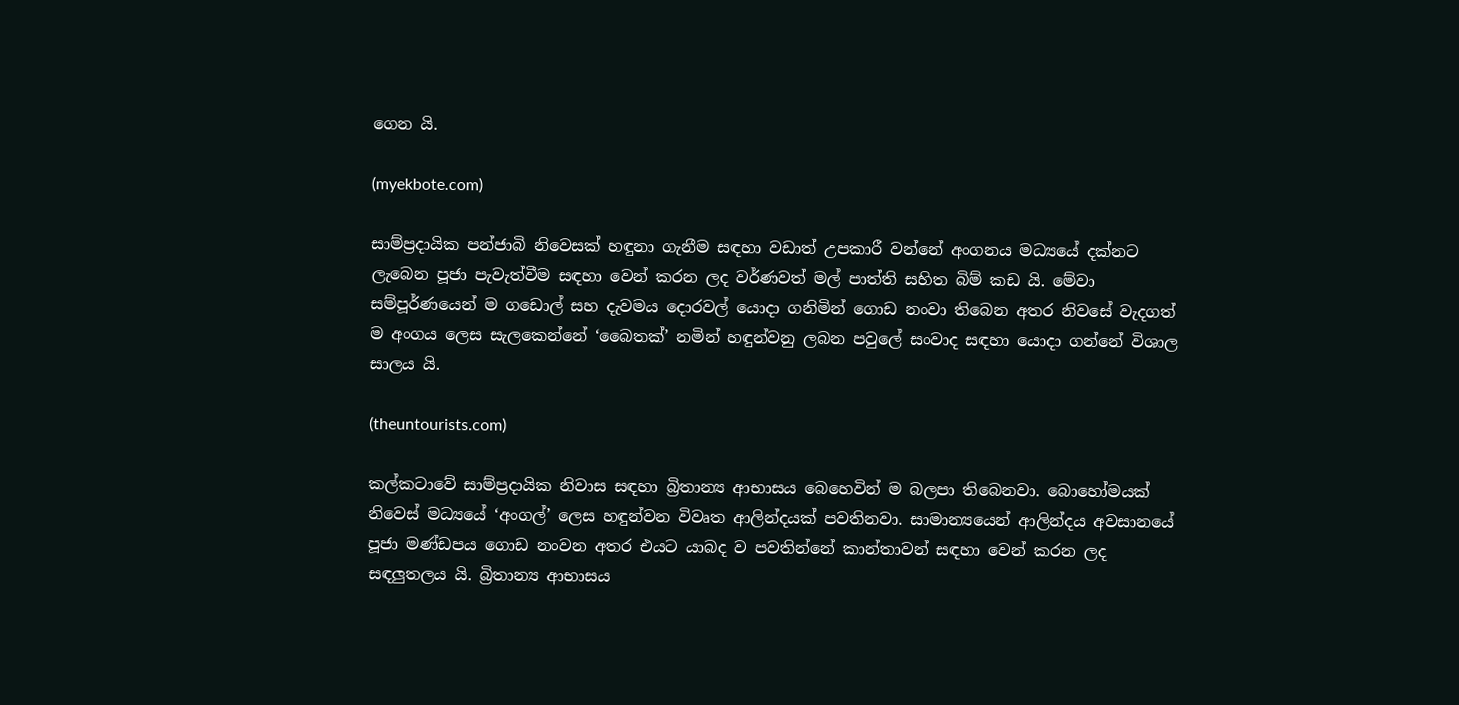ගෙන යි.

(myekbote.com)

සාම්ප්‍රදායික පන්ජාබි නිවෙසක් හඳුනා ගැනීම සඳහා වඩාත් උපකාරී වන්නේ අංගනය මධ්‍යයේ දක්නට ලැබෙන පූජා පැවැත්වීම සඳහා වෙන් කරන ලද වර්ණවත් මල් පාත්ති සහිත බිම් කඩ යි. මේවා සම්පූර්ණයෙන් ම ගඩොල් සහ දැවමය දොරවල් යොදා ගනිමින් ගොඩ නංවා තිබෙන අතර නිවසේ වැදගත් ම අංගය ලෙස සැලකෙන්නේ ‘බෛතක්’ නමින් හඳුන්වනු ලබන පවුලේ සංවාද සඳහා යොදා ගන්නේ විශාල සාලය යි.

(theuntourists.com)

කල්කටාවේ සාම්ප්‍රදායික නිවාස සඳහා බ්‍රිතාන්‍ය ආභාසය බෙහෙවින් ම බලපා තිබෙනවා. බොහෝමයක් නිවෙස් මධ්‍යයේ ‘අංගල්’ ලෙස හඳුන්වන විවෘත ආලින්දයක් පවතිනවා. සාමාන්‍යයෙන් ආලින්දය අවසානයේ පූජා මණ්ඩපය ගොඩ නංවන අතර එයට යාබද ව පවතින්නේ කාන්තාවන් සඳහා වෙන් කරන ලද සඳලුතලය යි. බ්‍රිතාන්‍ය ආභාසය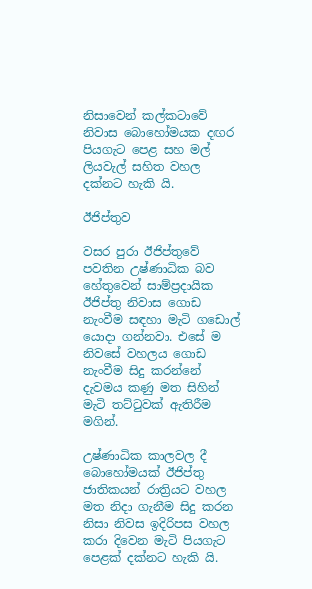නිසාවෙන් කල්කටාවේ නිවාස බොහෝමයක දඟර පියගැට පෙළ සහ මල් ලියවැල් සහිත වහල දක්නට හැකි යි.

ඊජිප්තුව

වසර පුරා ඊජිප්තුවේ පවතින උෂ්ණාධික බව හේතුවෙන් සාම්ප්‍රදායික ඊජිප්තු නිවාස ගොඩ නැංවීම සඳහා මැටි ගඩොල් යොදා ගන්නවා. එසේ ම නිවසේ වහලය ගොඩ නැංවීම සිදු කරන්නේ දැවමය කණු මත සිහින් මැටි තට්ටුවක් ඇතිරීම මගින්.

උෂ්ණාධික කාලවල දී බොහෝමයක් ඊජිප්තු ජාතිකයන් රාත්‍රියට වහල මත නිදා ගැනීම සිදු කරන නිසා නිවස ඉදිරිපස වහල කරා දිවෙන මැටි පියගැට පෙළක් දක්නට හැකි යි.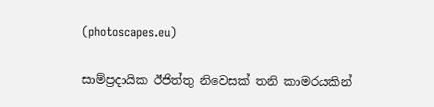(photoscapes.eu)

සාම්ප්‍රදායික ඊජිත්තු නිවෙසක් තනි කාමරයකින්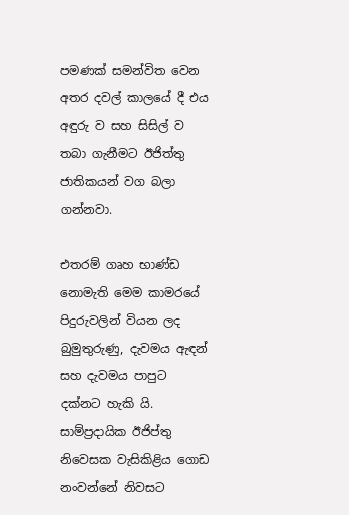පමණක් සමන්විත වෙන අතර දවල් කාලයේ දී එය අඳුරු ව සහ සිසිල් ව තබා ගැනීමට ඊජිත්තු ජාතිකයන් වග බලා ගන්නවා.

එතරම් ගෘහ භාණ්ඩ නොමැති මෙම කාමරයේ පිදුරුවලින් වියන ලද බුමුතුරුණු, දැවමය ඇඳන් සහ දැවමය පාපුට දක්නට හැකි යි. සාම්ප්‍රදායික ඊජිප්තු නිවෙසක වැසිකිළිය ගොඩ නංවන්නේ නිවසට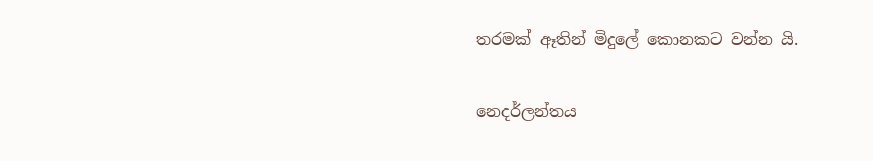තරමක් ඈතින් මිදුලේ කොනකට වන්න යි.

නෙදර්ලන්තය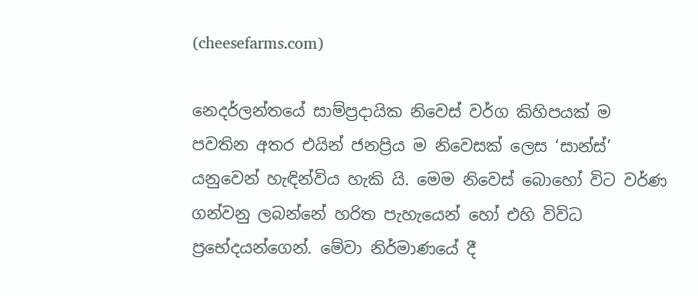(cheesefarms.com)

නෙදර්ලන්තයේ සාම්ප්‍රදායික නිවෙස් වර්ග කිහිපයක් ම පවතින අතර එයින් ජනප්‍රිය ම නිවෙසක් ලෙස ‘සාන්ස්’ යනුවෙන් හැඳින්විය හැකි යි. මෙම නිවෙස් බොහෝ විට වර්ණ ගන්වනු ලබන්නේ හරිත පැහැයෙන් හෝ එහි විවිධ ප්‍රභේදයන්ගෙන්. මේවා නිර්මාණයේ දී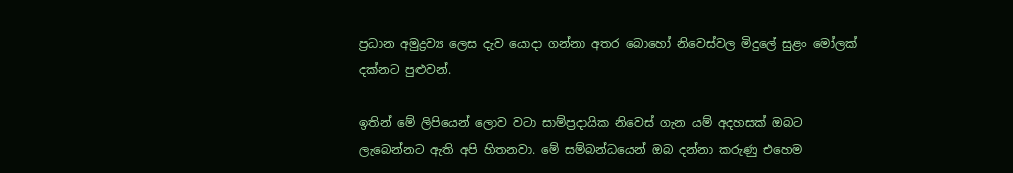ප්‍රධාන අමුද්‍රව්‍ය ලෙස දැව යොදා ගන්නා අතර බොහෝ නිවෙස්වල මිදුලේ සුළං මෝලක් දක්නට පුළුවන්.

ඉතින් මේ ලිපියෙන් ලොව වටා සාම්ප්‍රදායික නිවෙස් ගැන යම් අදහසක් ඔබට ලැබෙන්නට ඇති අපි හිතනවා. මේ සම්බන්ධයෙන් ඔබ දන්නා කරුණු එහෙම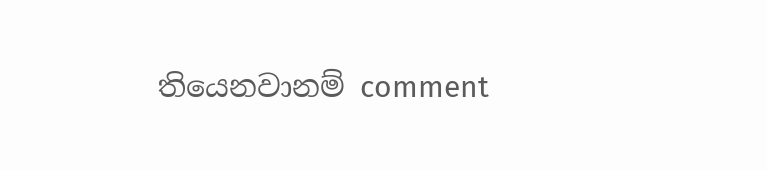තියෙනවානම් comment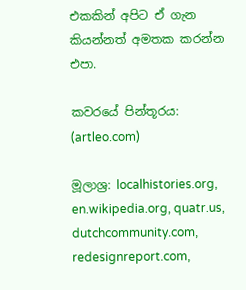එකකින් අපිට ඒ ගැන කියන්නත් අමතක කරන්න එපා.

කවරයේ පින්තූරය: (artleo.com)

මූලාශ්‍ර: localhistories.org, en.wikipedia.org, quatr.us, dutchcommunity.com, redesignreport.com,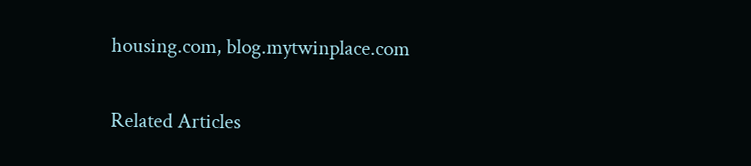housing.com, blog.mytwinplace.com

Related Articles